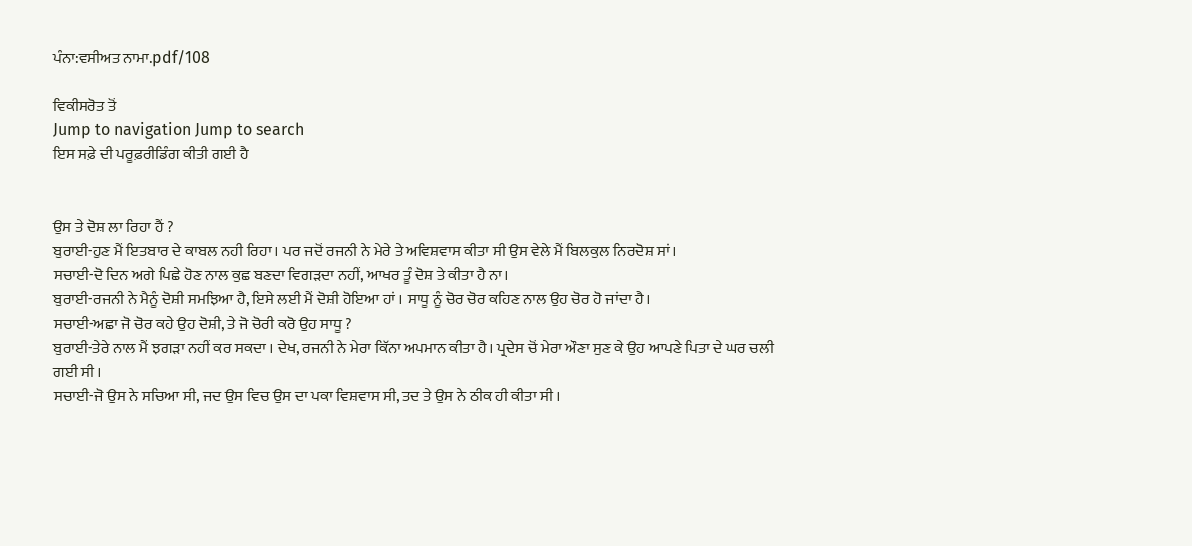ਪੰਨਾ:ਵਸੀਅਤ ਨਾਮਾ.pdf/108

ਵਿਕੀਸਰੋਤ ਤੋਂ
Jump to navigation Jump to search
ਇਸ ਸਫ਼ੇ ਦੀ ਪਰੂਫ਼ਰੀਡਿੰਗ ਕੀਤੀ ਗਈ ਹੈ


ਉਸ ਤੇ ਦੋਸ਼ ਲਾ ਰਿਹਾ ਹੈਂ ?
ਬੁਰਾਈ-ਹੁਣ ਮੈਂ ਇਤਬਾਰ ਦੇ ਕਾਬਲ ਨਹੀ ਰਿਹਾ। ਪਰ ਜਦੋਂ ਰਜਨੀ ਨੇ ਮੇਰੇ ਤੇ ਅਵਿਸ਼ਵਾਸ ਕੀਤਾ ਸੀ ਉਸ ਵੇਲੇ ਮੈਂ ਬਿਲਕੁਲ ਨਿਰਦੋਸ਼ ਸਾਂ।
ਸਚਾਈ-ਦੋ ਦਿਨ ਅਗੇ ਪਿਛੇ ਹੋਣ ਨਾਲ ਕੁਛ ਬਣਦਾ ਵਿਗੜਦਾ ਨਹੀਂ, ਆਖਰ ਤੂੰ ਦੋਸ਼ ਤੇ ਕੀਤਾ ਹੈ ਨਾ।
ਬੁਰਾਈ-ਰਜਨੀ ਨੇ ਮੈਨੂੰ ਦੋਸ਼ੀ ਸਮਝਿਆ ਹੈ, ਇਸੇ ਲਈ ਮੈਂ ਦੋਸ਼ੀ ਹੋਇਆ ਹਾਂ । ਸਾਧੂ ਨੂੰ ਚੋਰ ਚੋਰ ਕਹਿਣ ਨਾਲ ਉਹ ਚੋਰ ਹੋ ਜਾਂਦਾ ਹੈ।
ਸਚਾਈ-ਅਛਾ ਜੋ ਚੋਰ ਕਹੇ ਉਹ ਦੋਸ਼ੀ, ਤੇ ਜੋ ਚੋਰੀ ਕਰੋ ਉਹ ਸਾਧੂ ?
ਬੁਰਾਈ-ਤੇਰੇ ਨਾਲ ਮੈਂ ਝਗੜਾ ਨਹੀਂ ਕਰ ਸਕਦਾ । ਦੇਖ, ਰਜਨੀ ਨੇ ਮੇਰਾ ਕਿੱਨਾ ਅਪਮਾਨ ਕੀਤਾ ਹੈ। ਪ੍ਰਦੇਸ ਚੋਂ ਮੇਰਾ ਔਣਾ ਸੁਣ ਕੇ ਉਹ ਆਪਣੇ ਪਿਤਾ ਦੇ ਘਰ ਚਲੀ ਗਈ ਸੀ ।
ਸਚਾਈ-ਜੋ ਉਸ ਨੇ ਸਚਿਆ ਸੀ, ਜਦ ਉਸ ਵਿਚ ਉਸ ਦਾ ਪਕਾ ਵਿਸ਼ਵਾਸ ਸੀ, ਤਦ ਤੇ ਉਸ ਨੇ ਠੀਕ ਹੀ ਕੀਤਾ ਸੀ ।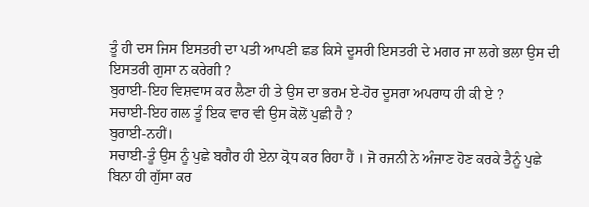ਤੂੰ ਹੀ ਦਸ ਜਿਸ ਇਸਤਰੀ ਦਾ ਪਤੀ ਆਪਣੀ ਛਡ ਕਿਸੇ ਦੂਸਰੀ ਇਸਤਰੀ ਦੇ ਮਗਰ ਜਾ ਲਗੇ ਭਲਾ ਉਸ ਦੀ ਇਸਤਰੀ ਗੁਸਾ ਨ ਕਰੇਗੀ ?
ਬੁਰਾਈ-ਇਹ ਵਿਸ਼ਵਾਸ ਕਰ ਲੈਣਾ ਹੀ ਤੇ ਉਸ ਦਾ ਭਰਮ ਏ-ਹੋਰ ਦੂਸਰਾ ਅਪਰਾਧ ਹੀ ਕੀ ਏ ?
ਸਚਾਈ-ਇਹ ਗਲ ਤੂੰ ਇਕ ਵਾਰ ਵੀ ਉਸ ਕੋਲੋਂ ਪੁਛੀ ਹੈ ?
ਬੁਰਾਈ-ਨਹੀਂ।
ਸਚਾਈ-ਤੂੰ ਉਸ ਨੂੰ ਪੁਛੇ ਬਗੈਰ ਹੀ ਏਨਾ ਕ੍ਰੋਧ ਕਰ ਰਿਹਾ ਹੈਂ । ਜੋ ਰਜਨੀ ਨੇ ਅੰਜਾਣ ਹੋਣ ਕਰਕੇ ਤੈਨੂੰ ਪੁਛੇ ਬਿਨਾ ਹੀ ਗੁੱਸਾ ਕਰ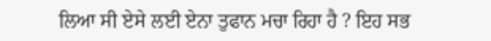ਲਿਆ ਸੀ ਏਸੇ ਲਈ ਏਨਾ ਤੁਫਾਨ ਮਚਾ ਰਿਹਾ ਹੈ ? ਇਹ ਸਭ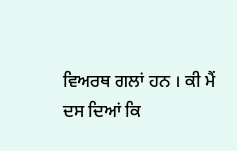ਵਿਅਰਥ ਗਲਾਂ ਹਨ । ਕੀ ਮੈਂ ਦਸ ਦਿਆਂ ਕਿ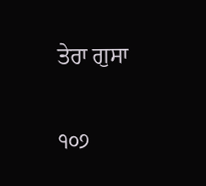ਤੇਰਾ ਗੁਸਾ

੧੦੭